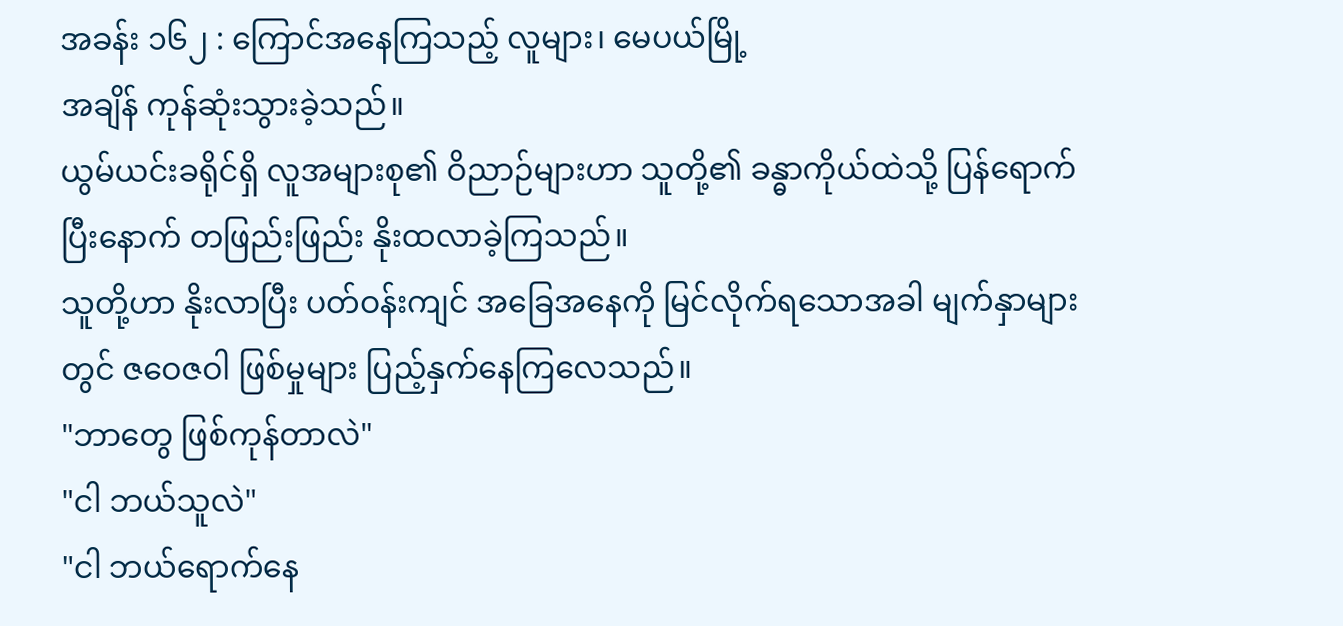အခန်း ၁၆၂ : ကြောင်အနေကြသည့် လူများ၊ မေပယ်မြို့
အချိန် ကုန်ဆုံးသွားခဲ့သည်။
ယွမ်ယင်းခရိုင်ရှိ လူအများစု၏ ဝိညာဉ်များဟာ သူတို့၏ ခန္ဓာကိုယ်ထဲသို့ ပြန်ရောက်ပြီးနောက် တဖြည်းဖြည်း နိုးထလာခဲ့ကြသည်။
သူတို့ဟာ နိုးလာပြီး ပတ်ဝန်းကျင် အခြေအနေကို မြင်လိုက်ရသောအခါ မျက်နှာများတွင် ဇဝေဇဝါ ဖြစ်မှုများ ပြည့်နှက်နေကြလေသည်။
"ဘာတွေ ဖြစ်ကုန်တာလဲ"
"ငါ ဘယ်သူလဲ"
"ငါ ဘယ်ရောက်နေ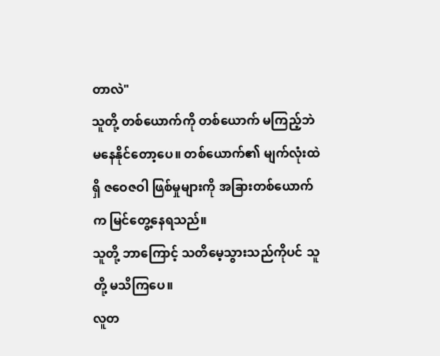တာလဲ"
သူတို့ တစ်ယောက်ကို တစ်ယောက် မကြည့်ဘဲ မနေနိုင်တော့ပေ။ တစ်ယောက်၏ မျက်လုံးထဲရှိ ဇဝေဇဝါ ဖြစ်မှုများကို အခြားတစ်ယောက်က မြင်တွေ့နေရသည်။
သူတို့ ဘာကြောင့် သတိမေ့သွားသည်ကိုပင် သူတို့ မသိကြပေ။
လူတ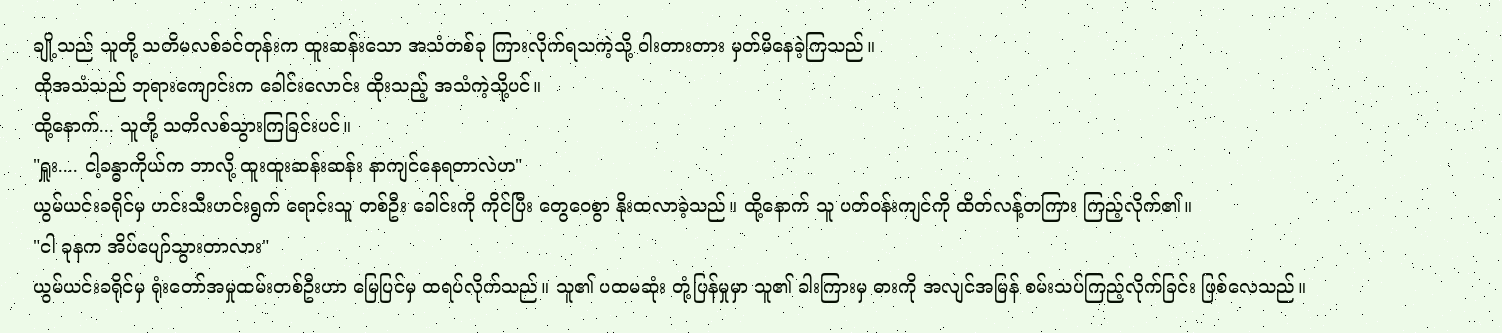ချို့သည် သူတို့ သတိမလစ်ခင်တုန်းက ထူးဆန်းသော အသံတစ်ခု ကြားလိုက်ရသကဲ့သို့ ဝါးတားတား မှတ်မိနေခဲ့ကြသည်။
ထိုအသံသည် ဘုရားကျောင်းက ခေါင်းလောင်း ထိုးသည့် အသံကဲ့သို့ပင်။
ထို့နောက်... သူတို့ သတိလစ်သွားကြခြင်းပင်။
"ရှူး.... ငါ့ခန္ဓာကိုယ်က ဘာလို့ ထူးထူးဆန်းဆန်း နာကျင်နေရတာလဲဟ"
ယွမ်ယင်းခရိုင်မှ ဟင်းသီးဟင်းရွက် ရောင်းသူ တစ်ဦး ခေါင်းကို ကိုင်ပြီး တွေဝေစွာ နိုးထလာခဲ့သည်။ ထို့နောက် သူ ပတ်ဝန်းကျင်ကို ထိတ်လန့်တကြား ကြည့်လိုက်၏။
"ငါ ခုနက အိပ်ပျော်သွားတာလား"
ယွမ်ယင်းခရိုင်မှ ရုံးတော်အမှုထမ်းတစ်ဦးဟာ မြေပြင်မှ ထရပ်လိုက်သည်။ သူ၏ ပထမဆုံး တုံ့ပြန်မှုမှာ သူ၏ ခါးကြားမှ ဓားကို အလျင်အမြန် စမ်းသပ်ကြည့်လိုက်ခြင်း ဖြစ်လေသည်။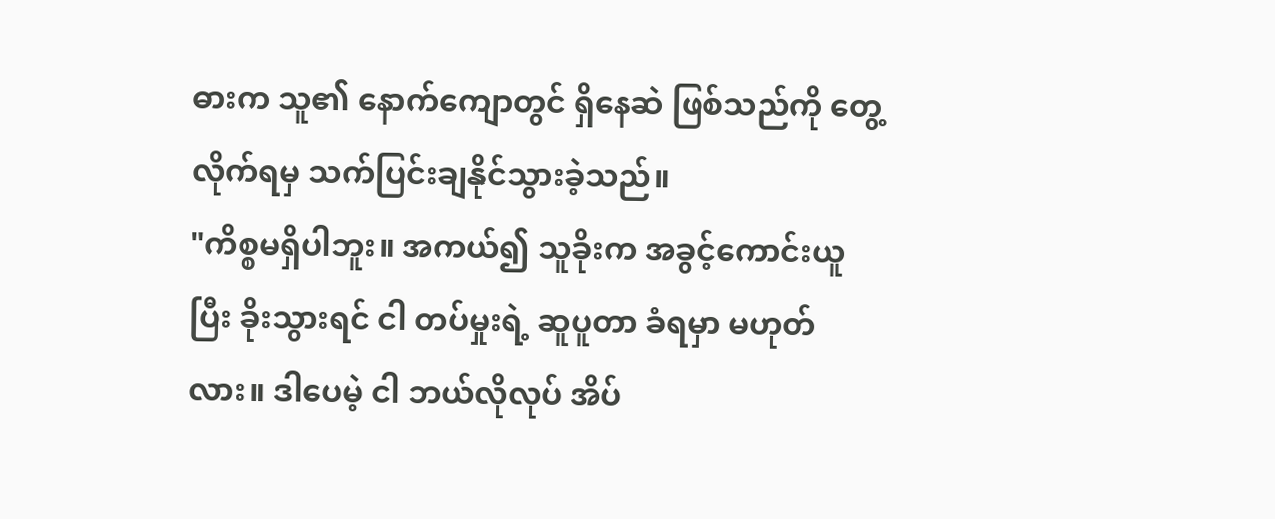ဓားက သူ၏ နောက်ကျောတွင် ရှိနေဆဲ ဖြစ်သည်ကို တွေ့လိုက်ရမှ သက်ပြင်းချနိုင်သွားခဲ့သည်။
"ကိစ္စမရှိပါဘူး။ အကယ်၍ သူခိုးက အခွင့်ကောင်းယူပြီး ခိုးသွားရင် ငါ တပ်မှုးရဲ့ ဆူပူတာ ခံရမှာ မဟုတ်လား။ ဒါပေမဲ့ ငါ ဘယ်လိုလုပ် အိပ်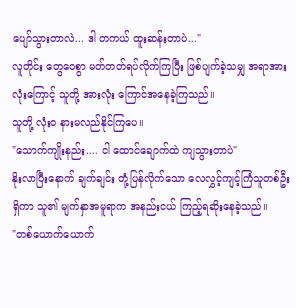ပျော်သွားတာလဲ... ဒါ တကယ် ထူးဆန်းတာပဲ..."
လူတိုင်း တွေဝေစွာ မတ်တတ်ရပ်လိုက်ကြပြီး ဖြစ်ပျက်ခဲ့သမျှ အရာအားလုံးကြောင့် သူတို့ အားလုံး ကြောင်အနေခဲ့ကြသည်။
သူတို့ လုံးဝ နားမလည်နိုင်ကြပေ။
"သောက်ကျိုးနည်း.... ငါ ထောင်ချောက်ထဲ ကျသွားတာပဲ"
နိုးလာပြီးနောက် ချက်ချင်း တုံ့ပြန်လိုက်သော လေလွှင့်ကျင့်ကြံသူတစ်ဦး ရှိကာ သူ၏ မျက်နှာအမူရာက အနည်းငယ် ကြည့်ရဆိုးနေခဲ့သည်။
"တစ်ယောက်ယောက်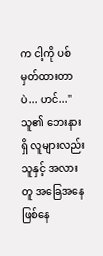က ငါ့ကို ပစ်မှတ်ထားတာပဲ... ဟင်..."
သူ၏ ဘေးနားရှိ လူများလည်း သူနှင့် အလားတူ အခြေအနေ ဖြစ်နေ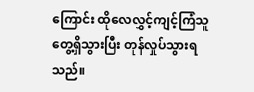ကြောင်း ထိုလေလွှင့်ကျင့်ကြံသူ တွေ့ရှိသွားပြီး တုန်လှုပ်သွားရသည်။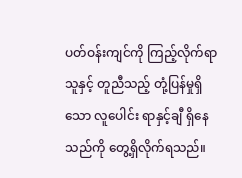ပတ်ဝန်းကျင်ကို ကြည့်လိုက်ရာ သူနှင့် တူညီသည့် တုံ့ပြန်မှုရှိသော လူပေါင်း ရာနှင့်ချီ ရှိနေသည်ကို တွေ့ရှိလိုက်ရသည်။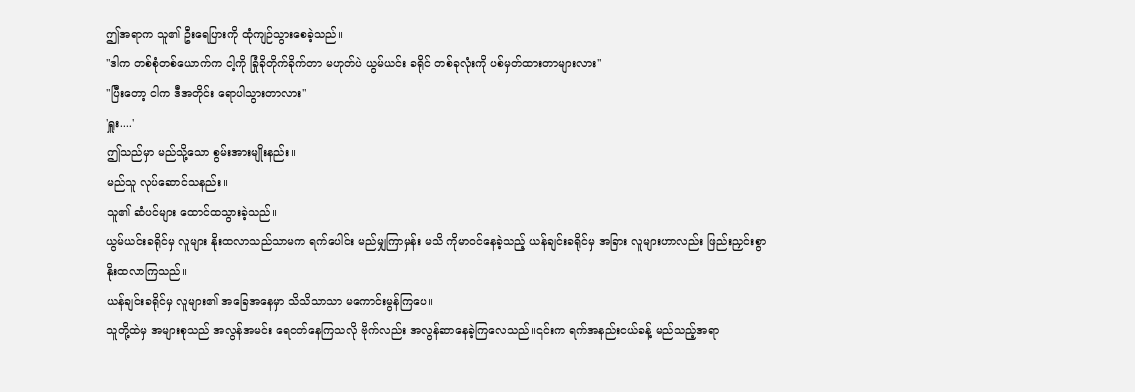ဤအရာက သူ၏ ဦးရေပြားကို ထုံကျဉ်သွားစေခဲ့သည်။
"ဒါက တစ်စုံတစ်ယောက်က ငါ့ကို ခြုံခိုတိုက်ခိုက်တာ မဟုတ်ပဲ ယွမ်ယင်း ခရိုင် တစ်ခုလုံးကို ပစ်မှတ်ထားတာများလား"
"ပြီးတော့ ငါက ဒီအတိုင်း ရောပါသွားတာလား"
'ရှူး....'
ဤသည်မှာ မည်သို့သော စွမ်းအားမျိုးနည်း။
မည်သူ လုပ်ဆောင်သနည်း။
သူ၏ ဆံပင်များ ထောင်ထသွားခဲ့သည်။
ယွမ်ယင်းခရိုင်မှ လူများ နိုးထလာသည်သာမက ရက်ပေါင်း မည်မျှကြာမှန်း မသိ ကိုမာဝင်နေခဲ့သည့် ယန်ချင်းခရိုင်မှ အခြား လူများဟာလည်း ဖြည်းညှင်းစွာ နိုးထလာကြသည်။
ယန်ချင်းခရိုင်မှ လူများ၏ အခြေအနေမှာ သိသိသာသာ မကောင်းမွန်ကြပေ။
သူတို့ထဲမှ အများစုသည် အလွန်အမင်း ရေငတ်နေကြသလို ဗိုက်လည်း အလွန်ဆာနေခဲ့ကြလေသည်။၎င်းက ရက်အနည်းငယ်ခန့် မည်သည့်အရာ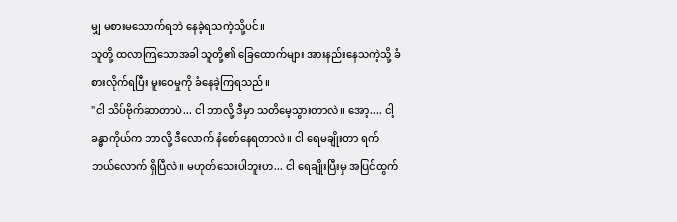မျှ မစားမသောက်ရဘဲ နေခဲ့ရသကဲ့သို့ပင်။
သူတို့ ထလာကြသောအခါ သူတို့၏ ခြေထောက်များ အားနည်းနေသကဲ့သို့ ခံစားလိုက်ရပြီး မူးဝေမှုကို ခံနေခဲ့ကြရသည်။
"ငါ သိပ်ဗိုက်ဆာတာပဲ... ငါ ဘာလို့ ဒီမှာ သတိမေ့သွားတာလဲ။ အော့.... ငါ့ခန္ဓာကိုယ်က ဘာလို့ ဒီလောက် နံစော်နေရတာလဲ။ ငါ ရေမချိုးတာ ရက်ဘယ်လောက် ရှိပြီလဲ။ မဟုတ်သေးပါဘူးဟ... ငါ ရေချိုးပြီးမှ အပြင်ထွက်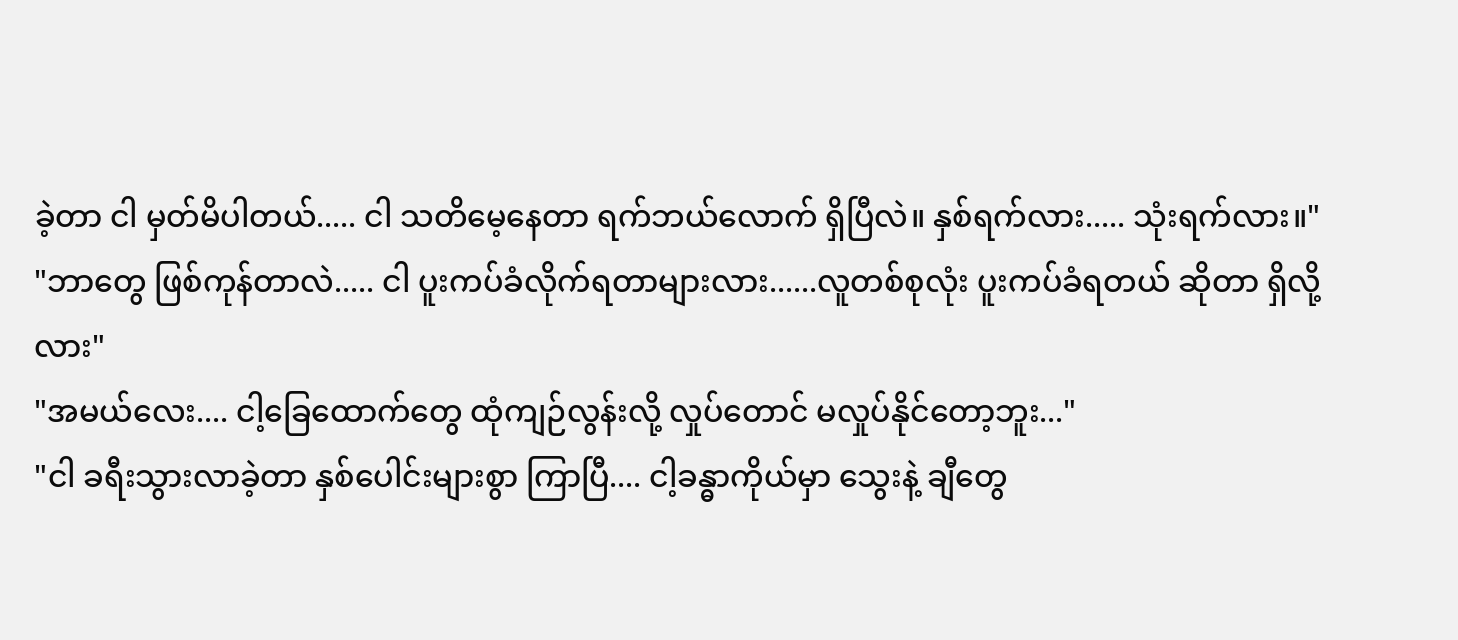ခဲ့တာ ငါ မှတ်မိပါတယ်..... ငါ သတိမေ့နေတာ ရက်ဘယ်လောက် ရှိပြီလဲ။ နှစ်ရက်လား..... သုံးရက်လား။"
"ဘာတွေ ဖြစ်ကုန်တာလဲ..... ငါ ပူးကပ်ခံလိုက်ရတာများလား......လူတစ်စုလုံး ပူးကပ်ခံရတယ် ဆိုတာ ရှိလို့လား"
"အမယ်လေး.... ငါ့ခြေထောက်တွေ ထုံကျဉ်လွန်းလို့ လှုပ်တောင် မလှုပ်နိုင်တော့ဘူး..."
"ငါ ခရီးသွားလာခဲ့တာ နှစ်ပေါင်းများစွာ ကြာပြီ.... ငါ့ခန္ဓာကိုယ်မှာ သွေးနဲ့ ချီတွေ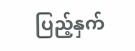ပြည့်နှက်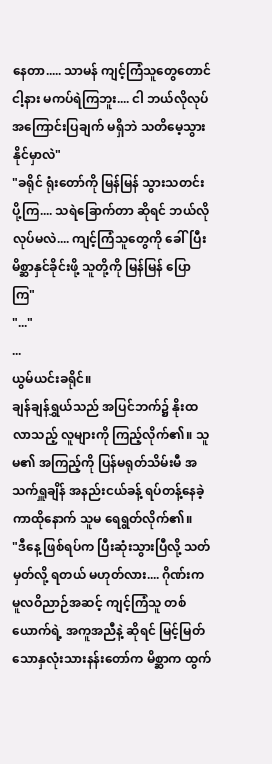နေတာ..... သာမန် ကျင့်ကြံသူတွေတောင် ငါ့နား မကပ်ရဲကြဘူး.... ငါ ဘယ်လိုလုပ် အကြောင်းပြချက် မရှိဘဲ သတိမေ့သွားနိုင်မှာလဲ"
"ခရိုင် ရုံးတော်ကို မြန်မြန် သွားသတင်းပို့ကြ.... သရဲခြောက်တာ ဆိုရင် ဘယ်လိုလုပ်မလဲ.... ကျင့်ကြံသူတွေကို ခေါ်ပြီး မိစ္ဆာနှင်ခိုင်းဖို့ သူတို့ကို မြန်မြန် ပြောကြ"
"..."
...
ယွမ်ယင်းခရိုင်။
ချန်ချန်ရွှယ်သည် အပြင်ဘက်၌ နိုးထလာသည့် လူများကို ကြည့်လိုက်၏။ သူမ၏ အကြည့်ကို ပြန်မရုတ်သိမ်းမီ အသက်ရှူချိန် အနည်းငယ်ခန့် ရပ်တန့်နေခဲ့ကာထိုနောက် သူမ ရေရွတ်လိုက်၏။
"ဒီနေ့ ဖြစ်ရပ်က ပြီးဆုံးသွားပြီလို့ သတ်မှတ်လို့ ရတယ် မဟုတ်လား.... ဂိုဏ်းက မူလဝိညာဉ်အဆင့် ကျင့်ကြံသူ တစ်ယောက်ရဲ့ အကူအညီနဲ့ ဆိုရင် မြင့်မြတ်သောနှလုံးသားနန်းတော်က မိစ္ဆာက ထွက်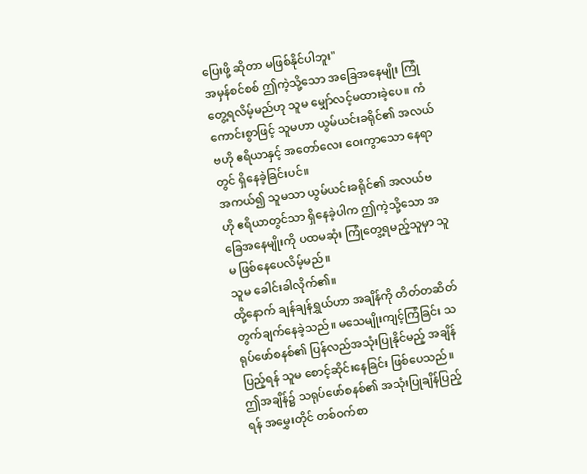ပြေးဖို့ ဆိုတာ မဖြစ်နိုင်ပါဘူး"
အမှန်စင်စစ် ဤကဲ့သို့သော အခြေအနေမျိုး ကြုံတွေ့ရလိမ့်မည်ဟု သူမ မျှော်လင့်မထားခဲ့ပေ။ ကံကောင်းစွာဖြင့် သူမဟာ ယွမ်ယင်းခရိုင်၏ အလယ်ဗဟို ဧရိယာနှင့် အတော်လေး ဝေးကွာသော နေရာတွင် ရှိနေခဲ့ခြင်းပင်။
အကယ်၍ သူမသာ ယွမ်ယင်းခရိုင်၏ အလယ်ဗဟို ဧရိယာတွင်သာ ရှိနေခဲ့ပါက ဤကဲ့သို့သော အခြေအနေမျိုးကို ပထမဆုံး ကြုံတွေ့ရမည့်သူမှာ သူမ ဖြစ်နေပေလိမ့်မည်။
သူမ ခေါင်းခါလိုက်၏။
ထို့နောက် ချန်ချန်ရွှယ်ဟာ အချိန်ကို တိတ်တဆိတ် တွက်ချက်နေခဲ့သည်။ မသေမျိုးကျင့်ကြံခြင်း သရုပ်ဖော်စနစ်၏ ပြန်လည်အသုံးပြုနိုင်မည့် အချိန်ပြည့်ရန် သူမ စောင့်ဆိုင်းနေခြင်း ဖြစ်ပေသည်။
ဤအချိန်၌ သရုပ်ဖော်စနစ်၏ အသုံးပြုချိန်ပြည့်ရန် အမွှေးတိုင် တစ်ဝက်စာ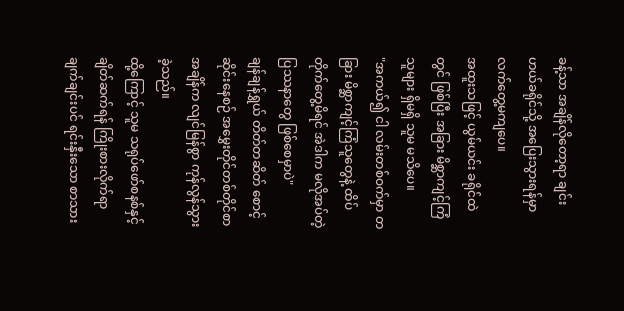ခန့်သာ အချိန်လိုတော့ရာ ချင်းဟယ်ခရိုင်သို့ အပြေးသွားရန်မှာ လက်တွေ့မကျပေ။
အထူးသဖြင့် ယွမ်ယင်း ခရိုင်ထဲတွင် ဖြစ်ပြီး အခြား မိစ္ဆာကျင့်ကြံသူများ ရှိမရှိ သူမ မသိပေ။
"အကယ်၍ ငါ လမ်းတစ်ဝက်မှာ တခြား မိစ္ဆာကျင့်ကြံသူတွေနဲ့ ထိပ်တိုက်တွေ့မိရင် အဲဒါက မလိုအပ်တဲ့ ပြဿနာတွေ ဖြစ်စေမှာပဲ"
ချန်ချန်ရွှယ် တိတ်တဆိတ် စောင့်ဆိုင်းနေစဉ် အမွှေးတိုင်တစ်တိုင်စာအချိန်က လျင်မြန်စွာ ကုန်လွန်သွားခဲ့သည်။
ထို့ကြောင့် သူမ သရုပ်ဖော်စနစ်နှင့် ချိတ်ဆက်ရန် ကြိုးစားလိုက်ရာ ချက်ချင်းပင် ရင်းနှီးသော စာသား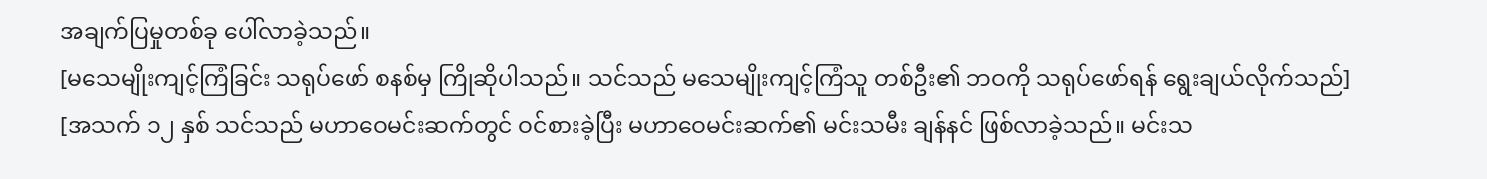အချက်ပြမှုတစ်ခု ပေါ်လာခဲ့သည်။
[မသေမျိုးကျင့်ကြံခြင်း သရုပ်ဖော် စနစ်မှ ကြိုဆိုပါသည်။ သင်သည် မသေမျိုးကျင့်ကြံသူ တစ်ဦး၏ ဘဝကို သရုပ်ဖော်ရန် ရွေးချယ်လိုက်သည်]
[အသက် ၁၂ နှစ် သင်သည် မဟာဝေမင်းဆက်တွင် ဝင်စားခဲ့ပြီး မဟာဝေမင်းဆက်၏ မင်းသမီး ချန်နင် ဖြစ်လာခဲ့သည်။ မင်းသ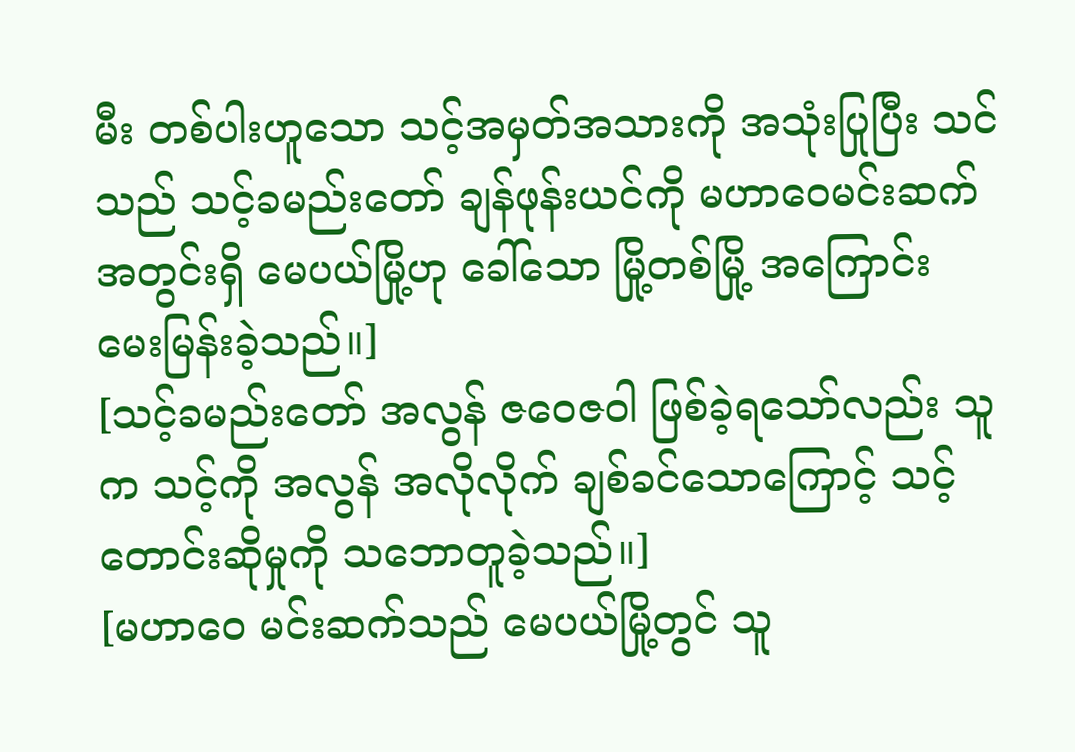မီး တစ်ပါးဟူသော သင့်အမှတ်အသားကို အသုံးပြုပြီး သင်သည် သင့်ခမည်းတော် ချန်ဖုန်းယင်ကို မဟာဝေမင်းဆက် အတွင်းရှိ မေပယ်မြို့ဟု ခေါ်သော မြို့တစ်မြို့ အကြောင်း မေးမြန်းခဲ့သည်။]
[သင့်ခမည်းတော် အလွန် ဇဝေဇဝါ ဖြစ်ခဲ့ရသော်လည်း သူက သင့်ကို အလွန် အလိုလိုက် ချစ်ခင်သောကြောင့် သင့်တောင်းဆိုမှုကို သဘောတူခဲ့သည်။]
[မဟာဝေ မင်းဆက်သည် မေပယ်မြို့တွင် သူ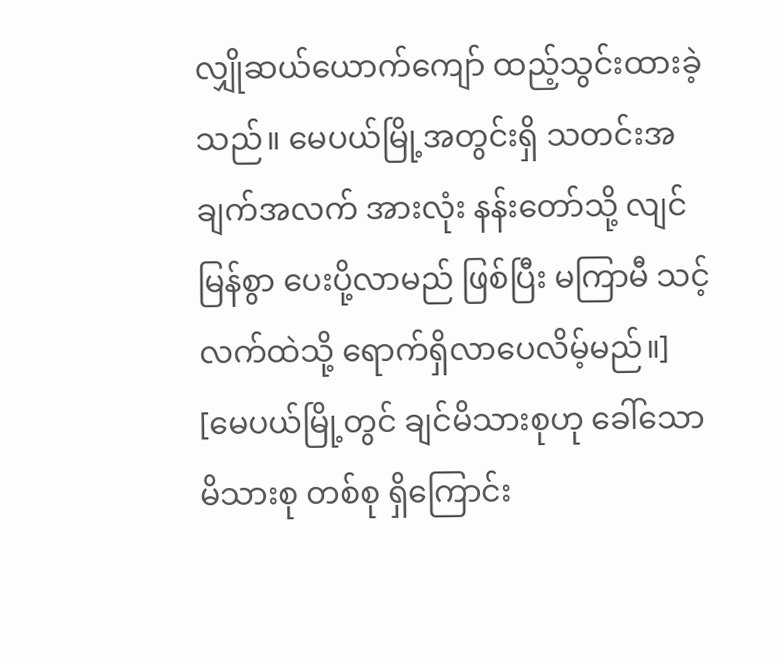လျှိုဆယ်ယောက်ကျော် ထည့်သွင်းထားခဲ့သည်။ မေပယ်မြို့အတွင်းရှိ သတင်းအချက်အလက် အားလုံး နန်းတော်သို့ လျင်မြန်စွာ ပေးပို့လာမည် ဖြစ်ပြီး မကြာမီ သင့်လက်ထဲသို့ ရောက်ရှိလာပေလိမ့်မည်။]
[မေပယ်မြို့တွင် ချင်မိသားစုဟု ခေါ်သော မိသားစု တစ်စု ရှိကြောင်း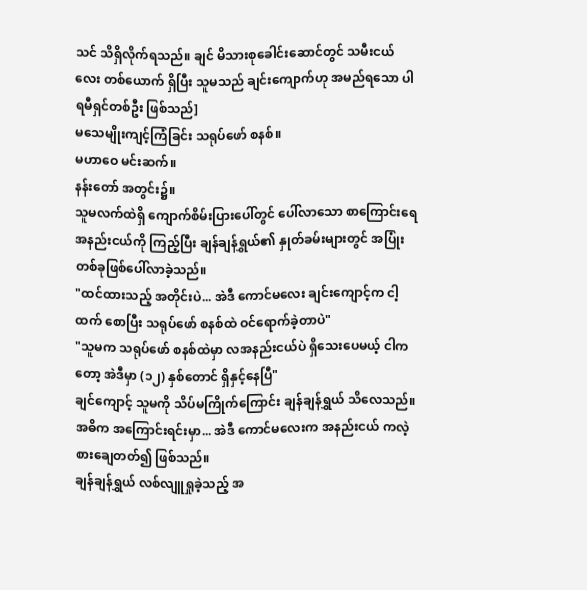သင် သိရှိလိုက်ရသည်။ ချင် မိသားစုခေါင်းဆောင်တွင် သမီးငယ်လေး တစ်ယောက် ရှိပြီး သူမသည် ချင်းကျောက်ဟု အမည်ရသော ပါရမီရှင်တစ်ဦး ဖြစ်သည်]
မသေမျိုးကျင့်ကြံခြင်း သရုပ်ဖော် စနစ်။
မဟာဝေ မင်းဆက်။
နန်းတော် အတွင်း၌။
သူမလက်ထဲရှိ ကျောက်စိမ်းပြားပေါ်တွင် ပေါ်လာသော စာကြောင်းရေ အနည်းငယ်ကို ကြည့်ပြီး ချန်ချန်ရွှယ်၏ နှုတ်ခမ်းများတွင် အပြုံးတစ်ခုဖြစ်ပေါ်လာခဲ့သည်။
"ထင်ထားသည့် အတိုင်းပဲ... အဲဒီ ကောင်မလေး ချင်းကျောင့်က ငါ့ထက် စောပြီး သရုပ်ဖော် စနစ်ထဲ ဝင်ရောက်ခဲ့တာပဲ"
"သူမက သရုပ်ဖော် စနစ်ထဲမှာ လအနည်းငယ်ပဲ ရှိသေးပေမယ့် ငါကတော့ အဲဒီမှာ (၁၂) နှစ်တောင် ရှိနှင့်နေပြီ"
ချင်ကျောင့် သူမကို သိပ်မကြိုက်ကြောင်း ချန်ချန်ရွှယ် သိလေသည်။
အဓိက အကြောင်းရင်းမှာ... အဲဒီ ကောင်မလေးက အနည်းငယ် ကလဲ့စားချေတတ်၍ ဖြစ်သည်။
ချန်ချန်ရွှယ် လစ်လျူရှုခဲ့သည့် အ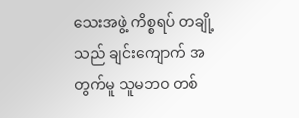သေးအဖွဲ့ ကိစ္စရပ် တချို့သည် ချင်းကျောက် အတွက်မူ သူမဘဝ တစ်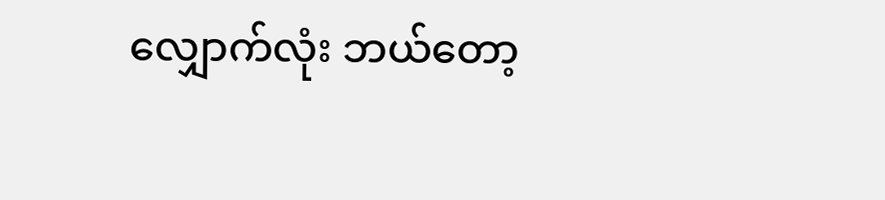လျှောက်လုံး ဘယ်တော့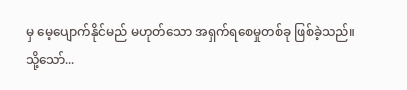မှ မေ့ပျောက်နိုင်မည် မဟုတ်သော အရှက်ရစေမှုတစ်ခု ဖြစ်ခဲ့သည်။
သို့သော်...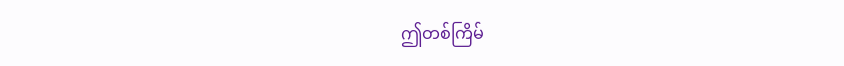ဤတစ်ကြိမ်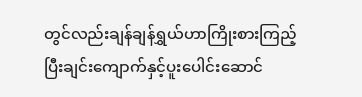တွင်လည်းချန်ချန်ရွှယ်ဟာကြိုးစားကြည့်ပြီးချင်းကျောက်နှင့်ပူးပေါင်းဆောင်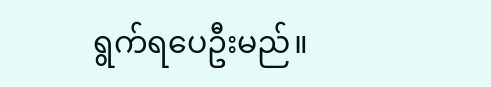ရွက်ရပေဦးမည်။